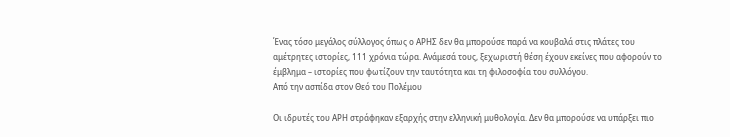Ένας τόσο μεγάλος σύλλογος όπως ο ΑΡΗΣ δεν θα μπορούσε παρά να κουβαλά στις πλάτες του αμέτρητες ιστορίες, 111 χρόνια τώρα. Ανάμεσά τους, ξεχωριστή θέση έχουν εκείνες που αφορούν το έμβλημα – ιστορίες που φωτίζουν την ταυτότητα και τη φιλοσοφία του συλλόγου.
Από την ασπίδα στον Θεό του Πολέμου

Οι ιδρυτές του ΑΡΗ στράφηκαν εξαρχής στην ελληνική μυθολογία. Δεν θα μπορούσε να υπάρξει πιο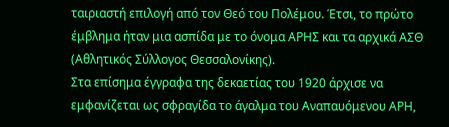ταιριαστή επιλογή από τον Θεό του Πολέμου. Έτσι, το πρώτο έμβλημα ήταν μια ασπίδα με το όνομα ΑΡΗΣ και τα αρχικά ΑΣΘ (Αθλητικός Σύλλογος Θεσσαλονίκης).
Στα επίσημα έγγραφα της δεκαετίας του 1920 άρχισε να εμφανίζεται ως σφραγίδα το άγαλμα του Αναπαυόμενου ΑΡΗ,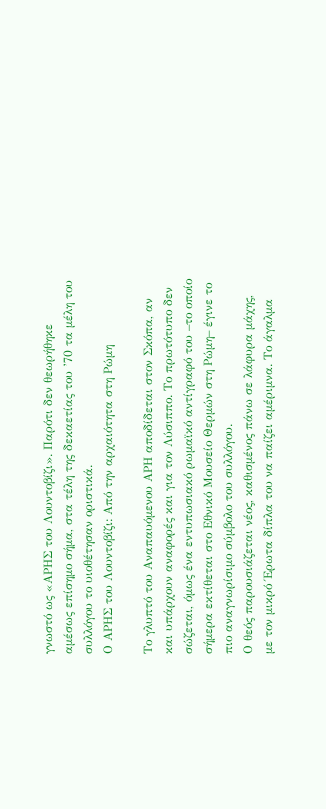γνωστό ως «ΑΡΗΣ του Λουντοβίζι». Παρότι δεν θεωρήθηκε αμέσως επίσημο σήμα, στα τέλη της δεκαετίας του ’70 τα μέλη του συλλόγου το υιοθέτησαν οριστικά.
Ο ΑΡΗΣ του Λουντοβίζι: Από την αρχαιότητα στη Ρώμη

Το γλυπτό του Αναπαυόμενου ΑΡΗ αποδίδεται στον Σκόπα, αν και υπάρχουν αναφορές και για τον Λύσιππο. Το πρωτότυπο δεν σώζεται, όμως ένα εντυπωσιακό ρωμαϊκό αντίγραφό του –το οποίο σήμερα εκτίθεται στο Εθνικό Μουσείο Θερμών στη Ρώμη– έγινε το πιο αναγνωρίσιμο σύμβολο του συλλόγου.
Ο θεός παρουσιάζεται νέος, καθισμένος πάνω σε λάφυρα μάχης, με τον μικρό Έρωτα δίπλα του να παίζει αμέριμνα. Το άγαλμα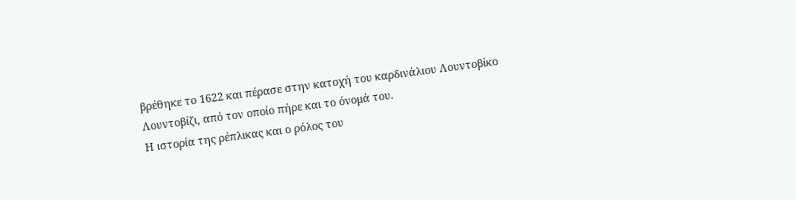βρέθηκε το 1622 και πέρασε στην κατοχή του καρδινάλιου Λουντοβίκο Λουντοβίζι, από τον οποίο πήρε και το όνομά του.
Η ιστορία της ρέπλικας και ο ρόλος του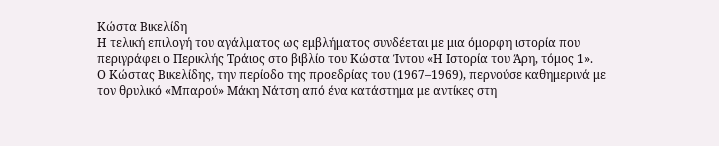Κώστα Βικελίδη
Η τελική επιλογή του αγάλματος ως εμβλήματος συνδέεται με μια όμορφη ιστορία που περιγράφει ο Περικλής Τράιος στο βιβλίο του Κώστα Ίντου «Η Ιστορία του Άρη, τόμος 1».
Ο Κώστας Βικελίδης, την περίοδο της προεδρίας του (1967–1969), περνούσε καθημερινά με τον θρυλικό «Μπαρού» Μάκη Νάτση από ένα κατάστημα με αντίκες στη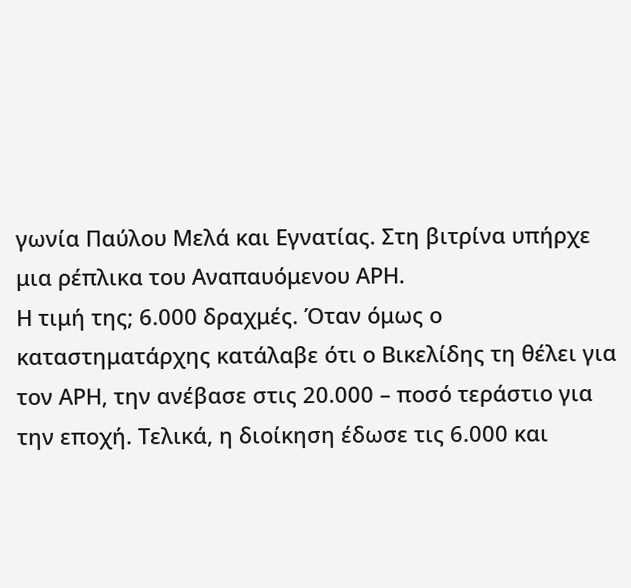γωνία Παύλου Μελά και Εγνατίας. Στη βιτρίνα υπήρχε μια ρέπλικα του Αναπαυόμενου ΑΡΗ.
Η τιμή της; 6.000 δραχμές. Όταν όμως ο καταστηματάρχης κατάλαβε ότι ο Βικελίδης τη θέλει για τον ΑΡΗ, την ανέβασε στις 20.000 – ποσό τεράστιο για την εποχή. Τελικά, η διοίκηση έδωσε τις 6.000 και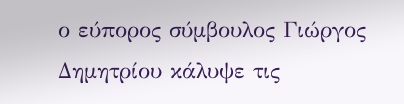ο εύπορος σύμβουλος Γιώργος Δημητρίου κάλυψε τις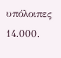υπόλοιπες 14.000.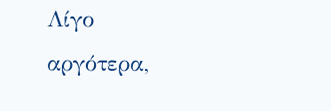Λίγο αργότερα,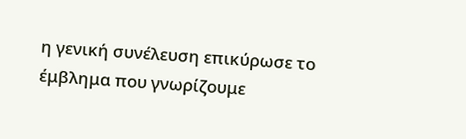η γενική συνέλευση επικύρωσε το έμβλημα που γνωρίζουμε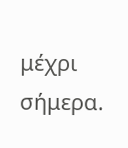μέχρι σήμερα.